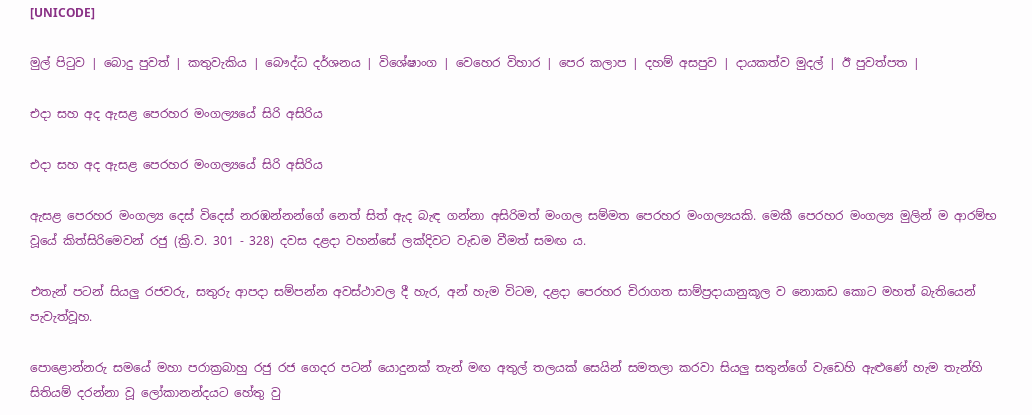[UNICODE]

මුල් පිටුව | බොදු පුවත් | කතුවැකිය | බෞද්ධ දර්ශනය | විශේෂාංග | වෙහෙර විහාර | පෙර කලාප | දහම් අසපුව | දායකත්ව මුදල් | ඊ පුවත්පත |

එදා සහ අද ඇසළ පෙරහර මංගල්‍යයේ සිරි අසිරිය

එදා සහ අද ඇසළ පෙරහර මංගල්‍යයේ සිරි අසිරිය

ඇසළ පෙරහර මංගල්‍ය දෙස් විදෙස් නරඹන්නන්ගේ නෙත් සිත් ඇද බැඳ ගන්නා අසිරිමත් මංගල සම්මත පෙරහර මංගල්‍යයකි. මෙකී පෙරහර මංගල්‍ය මුලින් ම ආරම්භ වූයේ කිත්සිරිමෙවන් රජු (ක්‍රි.ව. 301 - 328) දවස දළදා වහන්සේ ලක්දිවට වැඩම වීමත් සමඟ ය.

එතැන් පටන් සියලු රජවරු, සතුරු ආපදා සම්පන්න අවස්ථාවල දී හැර, අන් හැම විටම, දළදා පෙරහර චිරාගත සාම්ප්‍රදායානුකූල ව නොකඩ කොට මහත් බැතියෙන් පැවැත්වූහ.

පොළොන්නරු සමයේ මහා පරාක්‍රබාහු රජු රජ ගෙදර පටන් යොදුනක් තැන් මඟ අතුල් තලයක් සෙයින් සමතලා කරවා සියලු සතුන්ගේ වැඩෙහි ඇළුණේ හැම තැන්හි සිතියම් දරන්නා වූ ලෝකානන්දයට හේතු වු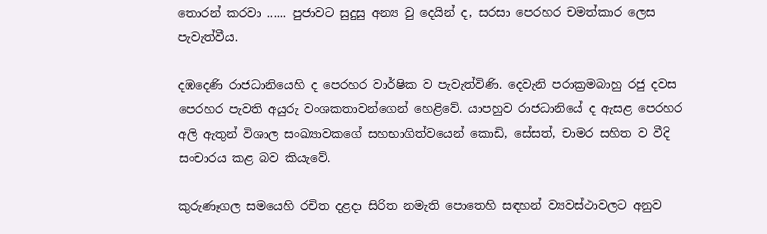තොරන් කරවා ...... පුජාවට සුදුසු අන්‍ය වු දෙයින් ද, සරසා පෙරහර චමත්කාර ලෙස පැවැත්වීය.

දඹදෙණි රාජධානියෙහි ද පෙරහර වාර්ෂික ව පැවැත්විණි. දෙවැනි පරාක්‍රමබාහු රජු දවස පෙරහර පැවති අයුරු වංශකතාවන්ගෙන් හෙළිවේ. යාපහුව රාජධානියේ ද ඇසළ පෙරහර අලි ඇතුන් විශාල සංඛ්‍යාවකගේ සහභාගිත්වයෙන් කොඩි, සේසත්, චාමර සහිත ව වීදි සංචාරය කළ බව කියැවේ.

කුරුණෑගල සමයෙහි රචිත දළදා සිරිත නමැති පොතෙහි සඳහන් ව්‍යවස්ථාවලට අනුව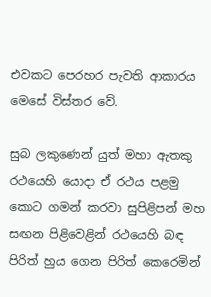එවකට පෙරහර පැවති ආකාරය මෙසේ විස්තර වේ.

සුබ ලකුණෙන් යුත් මහා ඇතකු රථයෙහි යොදා ඒ රථය පළමු කොට ගමන් කරවා සුපිළිපන් මහ සඟන පිළිවෙළින් රථයෙහි බඳ පිරිත් හුය ගෙන පිරිත් කෙරෙමින්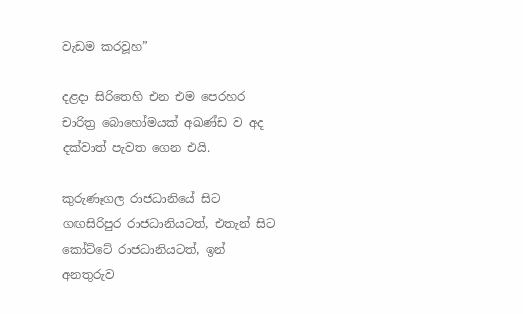වැඩම කරවූහ”

දළදා සිරිතෙහි එන එම පෙරහර චාරිත්‍ර බොහෝමයක් අඛණ්ඩ ව අද දක්වාත් පැවත ගෙන එයි.

කුරුණෑගල රාජධානියේ සිට ගඟසිරිපුර රාජධානියටත්, එතැන් සිට කෝට්ටේ රාජධානියටත්, ඉන් අනතුරුව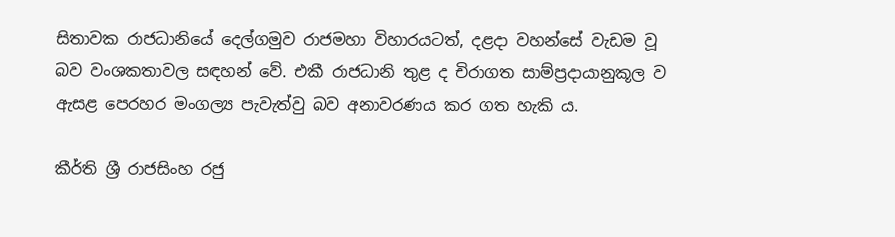සිතාවක රාජධානියේ දෙල්ගමුව රාජමහා විහාරයටත්, දළදා වහන්සේ වැඩම වූ බව වංශකතාවල සඳහන් වේ. එකී රාජධානි තුළ ද චිරාගත සාම්ප්‍රදායානුකූල ව ඇසළ පෙරහර මංගල්‍ය පැවැත්වු බව අනාවරණය කර ගත හැකි ය.

කීර්ති ශ්‍රී රාජසිංහ රජු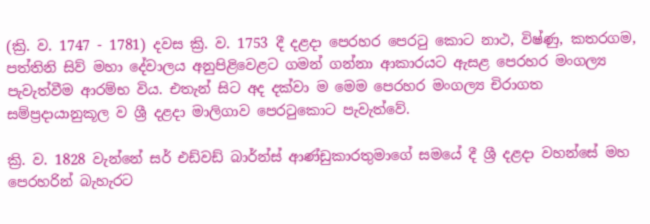(ක්‍රි. ව. 1747 - 1781) දවස ක්‍රි. ව. 1753 දී දළදා පෙරහර පෙරටු කොට නාථ, විෂ්ණු, කතරගම, පත්තිනි සිව් මහා දේවාලය අනුපිළිවෙළට ගමන් ගන්නා ආකාරයට ඇසළ පෙරහර මංගල්‍ය පැවැත්වීම ආරම්භ විය. එතැන් සිට අද දක්වා ම මෙම පෙරහර මංගල්‍ය චිරාගත සම්ප්‍රදායානුකූල ව ශ්‍රී දළදා මාලිගාව පෙරටුකොට පැවැත්වේ.

ක්‍රි. ව. 1828 වැන්නේ සර් එඩ්වඩ් බාර්න්ස් ආණ්ඩුකාරතුමාගේ සමයේ දී ශ්‍රී දළදා වහන්සේ මහ පෙරහරින් බැහැරට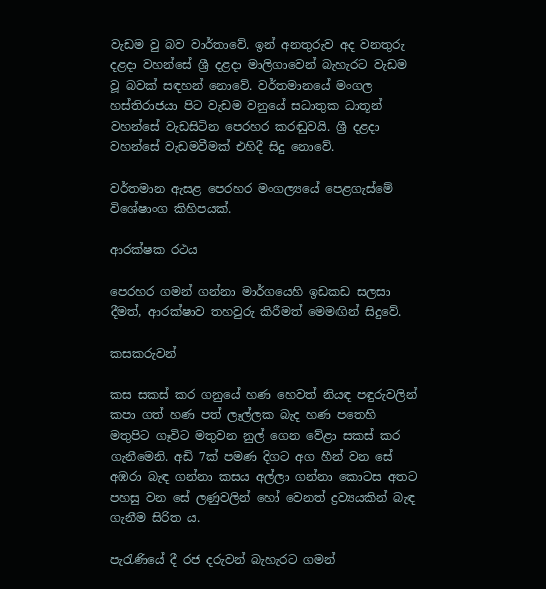වැඩම වු බව වාර්තාවේ. ඉන් අනතුරුව අද වනතුරු දළදා වහන්සේ ශ්‍රී දළදා මාලිගාවෙන් බැහැරට වැඩම වූ බවක් සඳහන් නොවේ. වර්තමානයේ මංගල හස්තිරාජයා පිට වැඩම වනුයේ සධාතුක ධාතූන් වහන්සේ වැඩසිටින පෙරහර කරඬුවයි. ශ්‍රී දළදා වහන්සේ වැඩමවීමක් එහිදී සිදු නොවේ.

වර්තමාන ඇසළ පෙරහර මංගල්‍යයේ පෙළගැස්මේ විශේෂාංග කිහිපයක්.

ආරක්ෂක රථය

පෙරහර ගමන් ගන්නා මාර්ගයෙහි ඉඩකඩ සලසා දීමත්, ආරක්ෂාව තහවුරු කිරීමත් මෙමඟින් සිදුවේ.

කසකරුවන්

කස සකස් කර ගනුයේ හණ හෙවත් නියඳ පඳුරුවලින් කපා ගත් හණ පත් ලෑල්ලක බැද හණ පතෙහි මතුපිට ගෑවිට මතුවන නුල් ගෙන වේළා සකස් කර ගැනීමෙනි. අඩි 7ක් පමණ දිගට අග හීන් වන සේ අඹරා බැඳ ගන්නා කසය අල්ලා ගන්නා කොටස අතට පහසු වන සේ ලණුවලින් හෝ වෙනත් ද්‍රව්‍යයකින් බැඳ ගැනීම සිරිත ය.

පැරැණියේ දී රජ දරුවන් බැහැරට ගමන්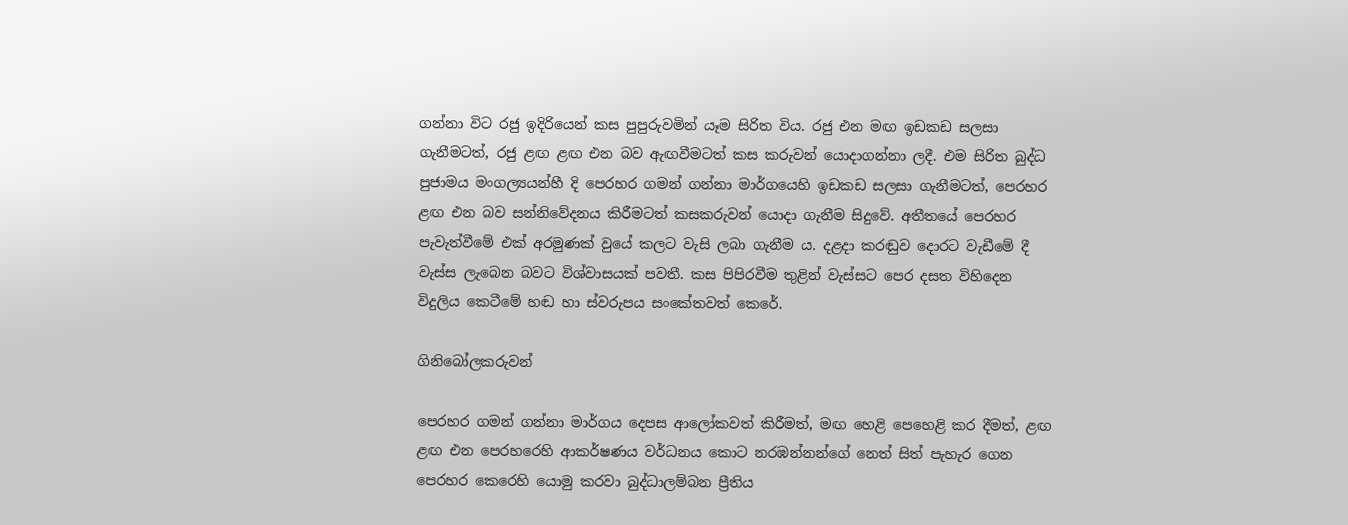ගන්නා විට රජු ඉදිරියෙන් කස පුපුරුවමින් යෑම සිරිත විය. රජු එන මඟ ඉඩකඩ සලසා ගැනීමටත්, රජු ළඟ ළඟ එන බව ඇඟවීමටත් කස කරුවන් යොදාගන්නා ලදී. එම සිරිත බුද්ධ පුජාමය මංගල්‍යයන්හී දි පෙරහර ගමන් ගන්නා මාර්ගයෙහි ඉඩකඩ සලසා ගැනීමටත්, පෙරහර ළඟ එන බව සන්නිවේදනය කිරීමටත් කසකරුවන් යොදා ගැනීම සිදුවේ. අතීතයේ පෙරහර පැවැත්වීමේ එක් අරමුණක් වුයේ කලට වැසි ලබා ගැනීම ය. දළදා කරඬුව දොරට වැඩීමේ දී වැස්ස ලැබෙන බවට විශ්වාසයක් පවතී. කස පිපිරවීම තුළින් වැස්සට පෙර දසත විහිදෙන විදුලිය කෙටීමේ හඬ හා ස්වරුපය සංකේතවත් කෙරේ.

ගිනිබෝලකරුවන්

පෙරහර ගමන් ගන්නා මාර්ගය දෙපස ආලෝකවත් කිරීමත්, මඟ හෙළි පෙහෙළි කර දීමත්, ළඟ ළඟ එන පෙරහරෙහි ආකර්ෂණය වර්ධනය කොට නරඹන්නන්ගේ නෙත් සිත් පැහැර ගෙන පෙරහර කෙරෙහි යොමු කරවා බුද්ධාලම්බන ප්‍රීතිය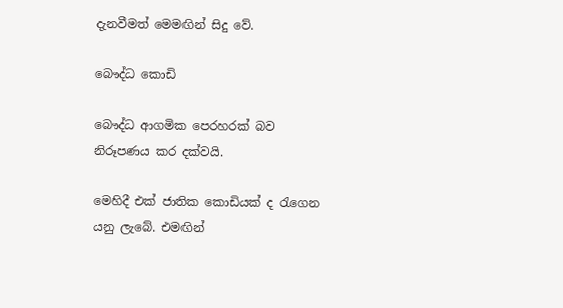දැනවීමත් මෙමඟින් සිදු වේ.

බෞද්ධ කොඩි

බෞද්ධ ආගමික පෙරහරක් බව නිරූපණය කර දක්වයි.

මෙහිදී එක් ජාතික කොඩියක් ද රැගෙන යනු ලැබේ. එමඟින්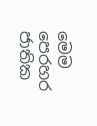මෙම පෙරහර ජාතික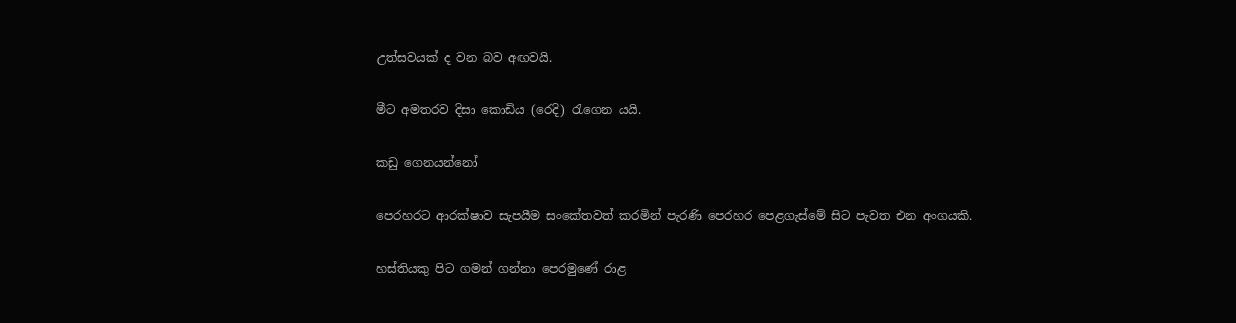උත්සවයක් ද වන බව අඟවයි.

මීට අමතරව දිසා කොඩිය (රෙදි) රැගෙන යයි.

කඩු ගෙනයන්නෝ

පෙරහරට ආරක්ෂාව සැපයීම සංකේතවත් කරමින් පැරණි පෙරහර පෙළගැස්මේ සිට පැවත එන අංගයකි.

හස්තියකු පිට ගමන් ගන්නා පෙරමුණේ රාළ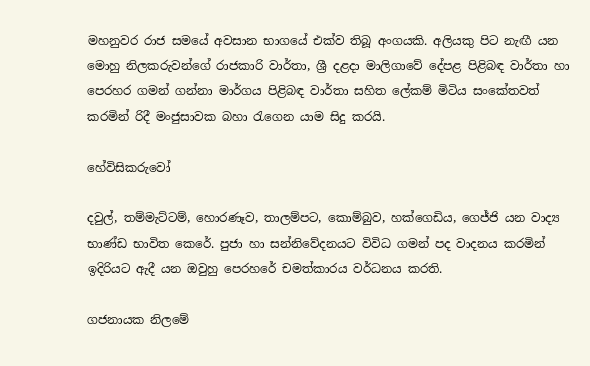මහනුවර රාජ සමයේ අවසාන භාගයේ එක්ව තිබූ අංගයකි. අලියකු පිට නැඟී යන මොහු නිලකරුවන්ගේ රාජකාරි වාර්තා, ශ්‍රී දළදා මාලිගාවේ දේපළ පිළිබඳ වාර්තා හා පෙරහර ගමන් ගන්නා මාර්ගය පිළිබඳ වාර්තා සහිත ලේකම් මිටිය සංකේතවත් කරමින් රිදී මංජුසාවක බහා රැගෙන යාම සිදු කරයි.

හේවිසිකරුවෝ

දවුල්, තම්මැට්ටම්, හොරණෑව, තාලම්පට, කොම්බුව, හක්ගෙඩිය, ගෙජ්ජි යන වාද්‍ය භාණ්ඩ භාවිත කෙරේ. පුජා හා සන්නිවේදනයට විවිධ ගමන් පද වාදනය කරමින් ඉදිරියට ඇදී යන ඔවුහු පෙරහරේ චමත්කාරය වර්ධනය කරති.

ගජනායක නිලමේ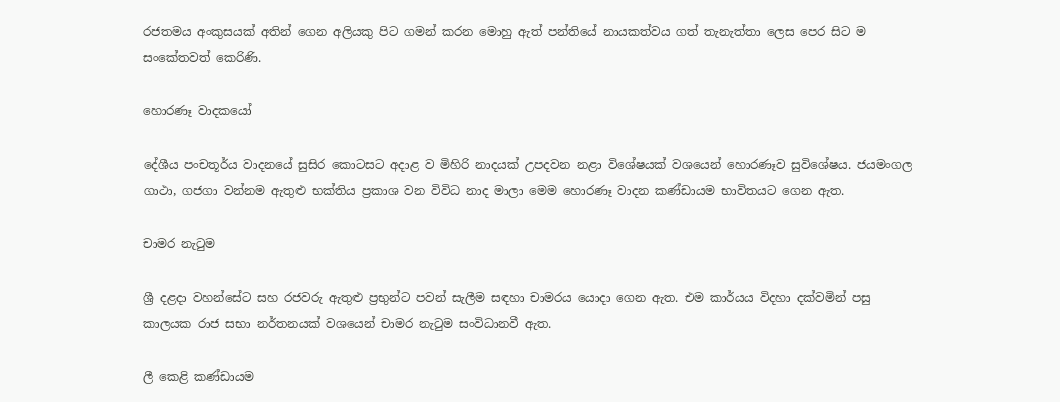රජතමය අංකුසයක් අතින් ගෙන අලියකු පිට ගමන් කරන මොහු ඇත් පන්තියේ නායකත්වය ගත් තැනැත්තා ලෙස පෙර සිට ම සංකේතවත් කෙරිණි.

හොරණෑ වාදකයෝ

දේශීය පංචතූර්ය වාදනයේ සුසිර කොටසට අදාළ ව මිහිරි නාදයක් උපදවන නළා විශේෂයක් වශයෙන් හොරණෑව සුවිශේෂය. ජයමංගල ගාථා, ගජගා වන්නම ඇතුළු භක්තිය ප්‍රකාශ වන විවිධ නාද මාලා මෙම හොරණෑ වාදන කණ්ඩායම භාවිතයට ගෙන ඇත.

චාමර නැටුම

ශ්‍රී දළදා වහන්සේට සහ රජවරු ඇතුළු ප්‍රභුන්ට පවන් සැලීම සඳහා චාමරය යොදා ගෙන ඇත. එම කාර්යය විදහා දක්වමින් පසු කාලයක රාජ සභා නර්තනයක් වශයෙන් චාමර නැටුම සංවිධානවී ඇත.

ලී කෙළි කණ්ඩායම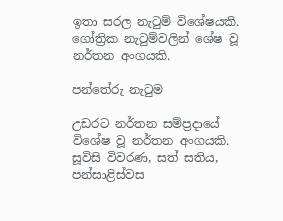ඉතා සරල නැටුම් විශේෂයකි. ගෝත්‍රික නැටුම්වලින් ශේෂ වූ නර්තන අංගයකි.

පන්තේරු නැටුම

උඩරට නර්තන සම්ප්‍රදායේ විශේෂ වූ නර්තන අංගයකි. සූවිසි විවරණ, සත් සතිය, පන්සාළිස්වස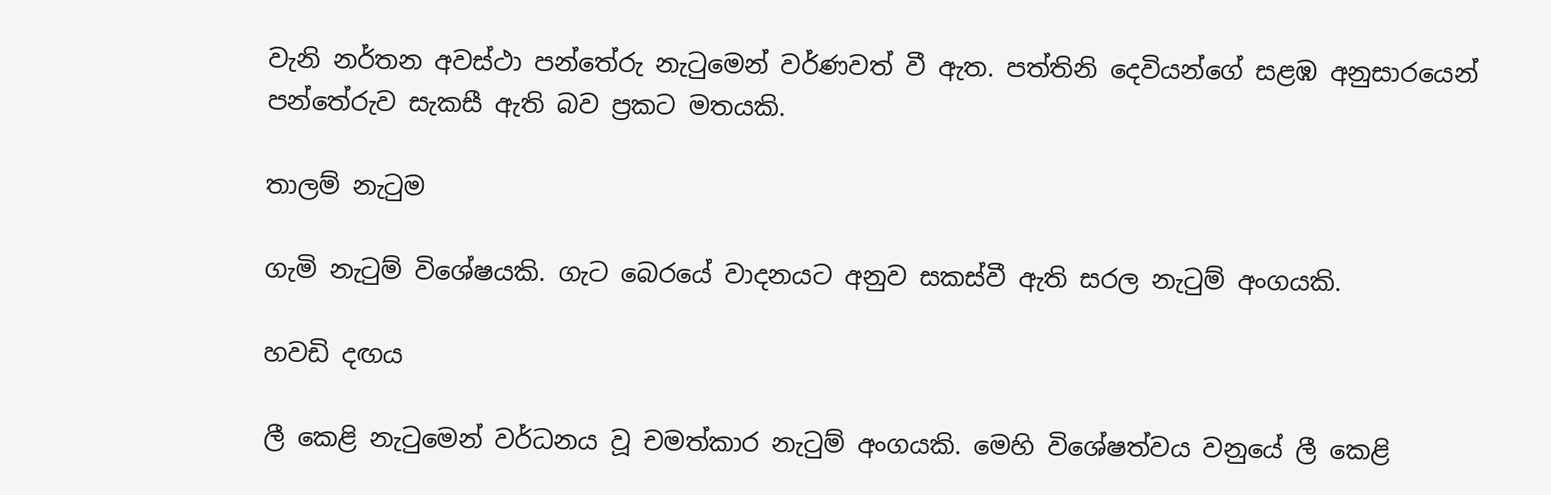වැනි නර්තන අවස්ථා පන්තේරු නැටුමෙන් වර්ණවත් වී ඇත. පත්තිනි දෙවියන්ගේ සළඹ අනුසාරයෙන් පන්තේරුව සැකසී ඇති බව ප්‍රකට මතයකි.

තාලම් නැටුම

ගැමි නැටුම් විශේෂයකි. ගැට බෙරයේ වාදනයට අනුව සකස්වී ඇති සරල නැටුම් අංගයකි.

හවඩි දඟය

ලී කෙළි නැටුමෙන් වර්ධනය වූ චමත්කාර නැටුම් අංගයකි. මෙහි විශේෂත්වය වනුයේ ලී කෙළි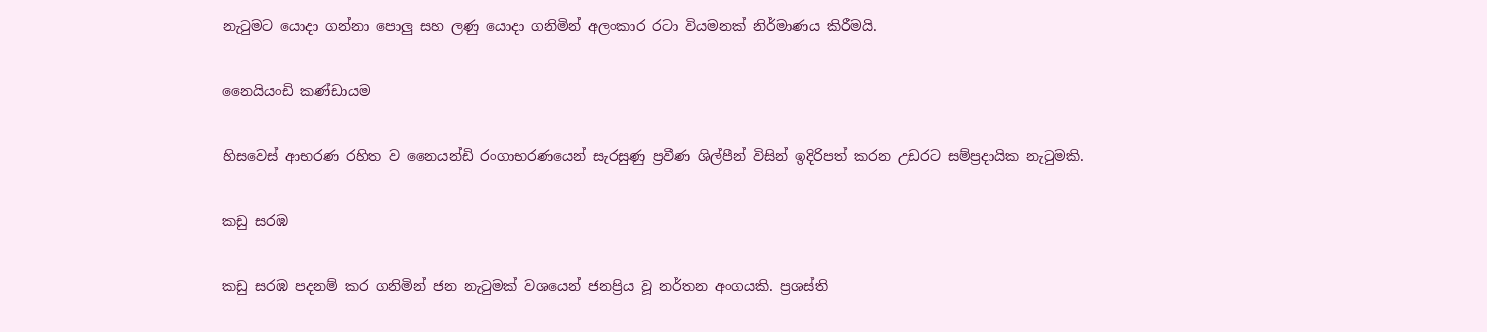නැටුමට යොදා ගන්නා පොලු සහ ලණු යොදා ගනිමින් අලංකාර රටා වියමනක් නිර්මාණය කිරීමයි.

නෛයියංඩි කණ්ඩායම

හිසවෙස් ආභරණ රහිත ව නෛයන්ඩි රංගාභරණයෙන් සැරසුණු ප්‍රවීණ ශිල්පීන් විසින් ඉදිරිපත් කරන උඩරට සම්ප්‍රදායික නැටුමකි.

කඩු සරඹ

කඩු සරඹ පදනම් කර ගනිමින් ජන නැටුමක් වශයෙන් ජනප්‍රිය වූ නර්තන අංගයකි. ප්‍රශස්ති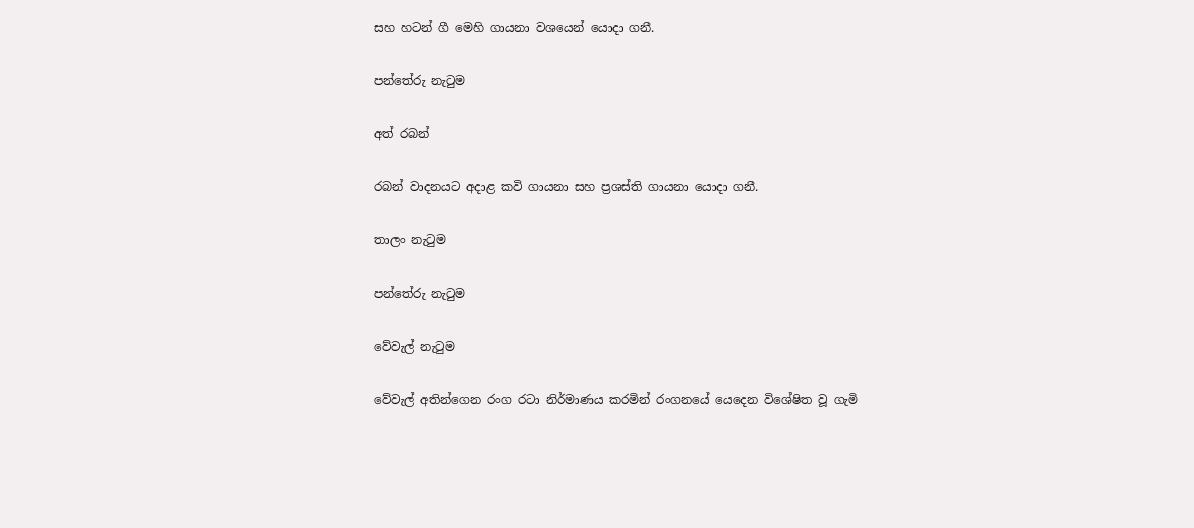සහ හටන් ගී මෙහි ගායනා වශයෙන් යොදා ගනී.

පන්තේරු නැටුම

අත් රබන්

රබන් වාදනයට අදාළ කවි ගායනා සහ ප්‍රශස්ති ගායනා යොදා ගනී.

තාලං නැටුම

පන්තේරු නැටුම

වේවැල් නැටුම

වේවැල් අතින්ගෙන රංග රටා නිර්මාණය කරමින් රංගනයේ යෙදෙන විශේෂිත වූ ගැමි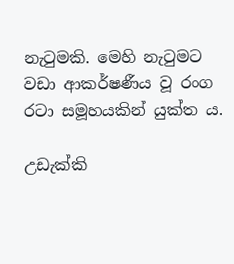නැටුමකි. මෙහි නැටුමට වඩා ආකර්ෂණීය වූ රංග රටා සමූහයකින් යුක්ත ය.

උඩැක්කි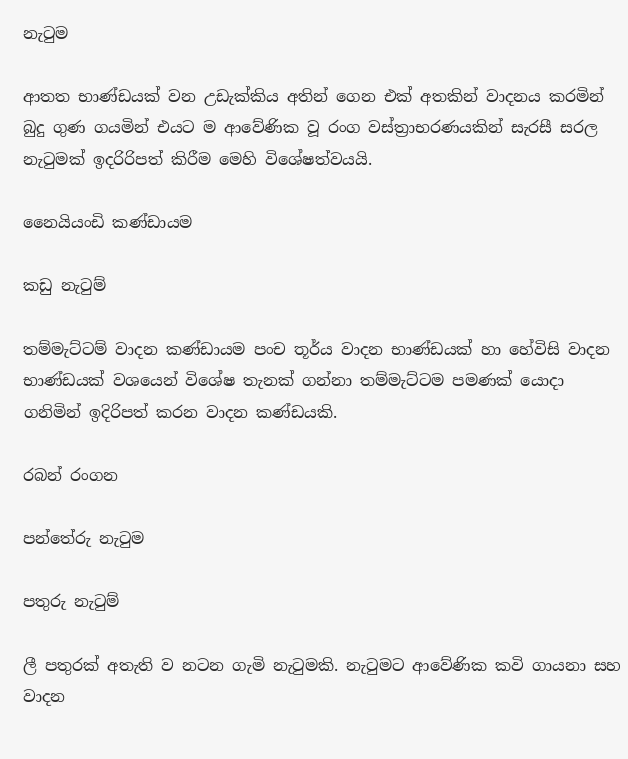නැටුම

ආතත භාණ්ඩයක් වන උඩැක්කිය අතින් ගෙන එක් අතකින් වාදනය කරමින් බුදු ගුණ ගයමින් එයට ම ආවේණික වූ රංග වස්ත්‍රාභරණයකින් සැරසී සරල නැටුමක් ඉදරිරිපත් කිරීම මෙහි විශේෂත්වයයි.

නෛයියංඩි කණ්ඩායම

කඩු නැටුම්

තම්මැට්ටම් වාදන කණ්ඩායම පංච තූර්ය වාදන භාණ්ඩයක් හා හේවිසි වාදන භාණ්ඩයක් වශයෙන් විශේෂ තැනක් ගන්නා තම්මැට්ටම පමණක් යොදා ගනිමින් ඉදිරිපත් කරන වාදන කණ්ඩයකි.

රබන් රංගන

පන්තේරු නැටුම

පතුරු නැටුම්

ලී පතුරක් අතැති ව නටන ගැමි නැටුමකි. නැටුමට ආවේණික කවි ගායනා සහ වාදන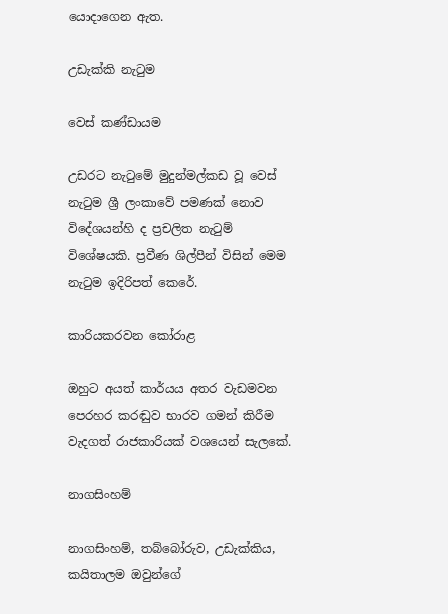යොදාගෙන ඇත.

උඩැක්කි නැටුම

වෙස් කණ්ඩායම

උඩරට නැටුමේ මුදුන්මල්කඩ වූ වෙස් නැටුම ශ්‍රී ලංකාවේ පමණක් නොව විදේශයන්හි ද ප්‍රචලිත නැටුම් විශේෂයකි. ප්‍රවීණ ශිල්පීන් විසින් මෙම නැටුම ඉදිරිපත් කෙරේ.

කාරියකරවන කෝරාළ

ඔහුට අයත් කාර්යය අතර වැඩමවන පෙරහර කරඬුව භාරව ගමන් කිරීම වැදගත් රාජකාරියක් වශයෙන් සැලකේ.

නාගසිංහම්

නාගසිංහම්, තබ්බෝරුව, උඩැක්කිය, කයිතාලම ඔවුන්ගේ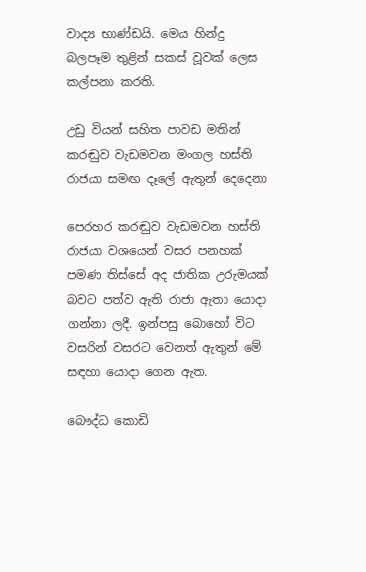වාද්‍ය භාණ්ඩයි. මෙය හින්දු බලපෑම තුළින් සකස් වූවක් ලෙස කල්පනා කරති.

උඩු වියන් සහිත පාවඩ මතින් කරඬුව වැඩමවන මංගල හස්ති රාජයා සමඟ දෑලේ ඇතුන් දෙදෙනා

පෙරහර කරඬුව වැඩමවන හස්ති රාජයා වශයෙන් වසර පනහක් පමණ තිස්සේ අද ජාතික උරුමයක් බවට පත්ව ඇති රාජා ඇතා යොදා ගන්නා ලදී. ඉන්පසු බොහෝ විට වසරින් වසරට වෙනත් ඇතුන් මේ සඳහා යොදා ගෙන ඇත.

බෞද්ධ කොඩි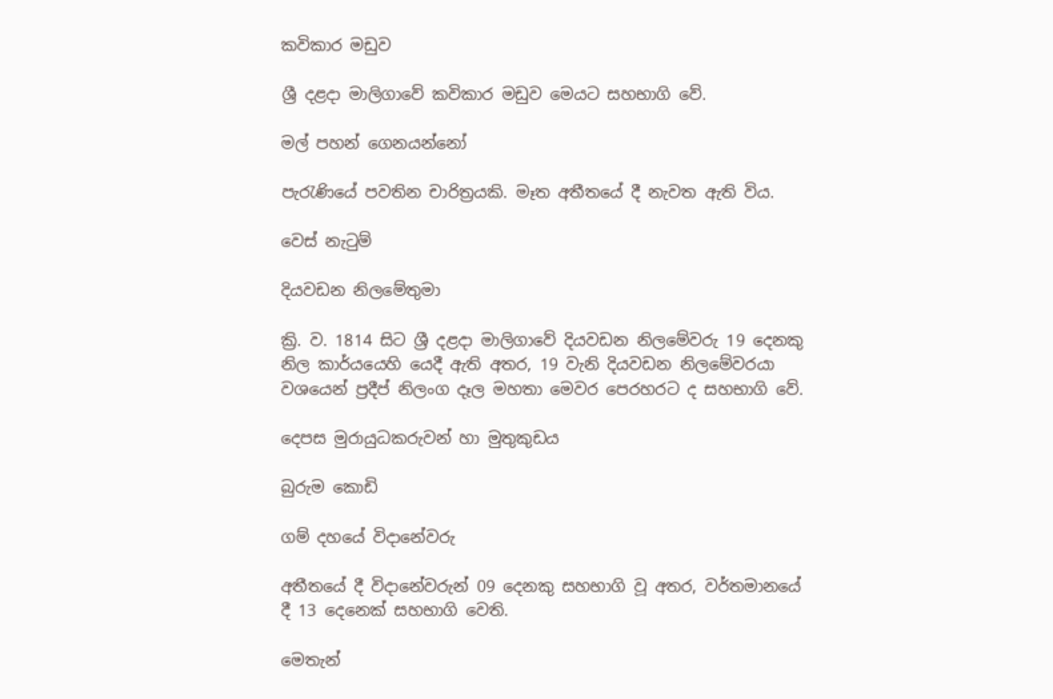කවිකාර මඩුව

ශ්‍රී දළදා මාලිගාවේ කවිකාර මඩුව මෙයට සහභාගි වේ.

මල් පහන් ගෙනයන්නෝ

පැරැණියේ පවතින චාරිත්‍රයකි. මෑත අතීතයේ දී නැවත ඇති විය.

වෙස් නැටුම්

දියවඩන නිලමේතුමා

ක්‍රි. ව. 1814 සිට ශ්‍රී දළදා මාලිගාවේ දියවඩන නිලමේවරු 19 දෙනකු නිල කාර්යයෙහි යෙදී ඇති අතර, 19 වැනි දියවඩන නිලමේවරයා වශයෙන් ප්‍රදීප් නිලංග දෑල මහතා මෙවර පෙරහරට ද සහභාගි වේ.

දෙපස මුරායුධකරුවන් හා මුතුකුඩය

බුරුම කොඩි

ගම් දහයේ විදානේවරු

අතීතයේ දී විදානේවරුන් 09 දෙනකු සහභාගි වූ අතර, වර්තමානයේ දී 13 දෙනෙක් සහභාගි වෙති.

මෙතැන්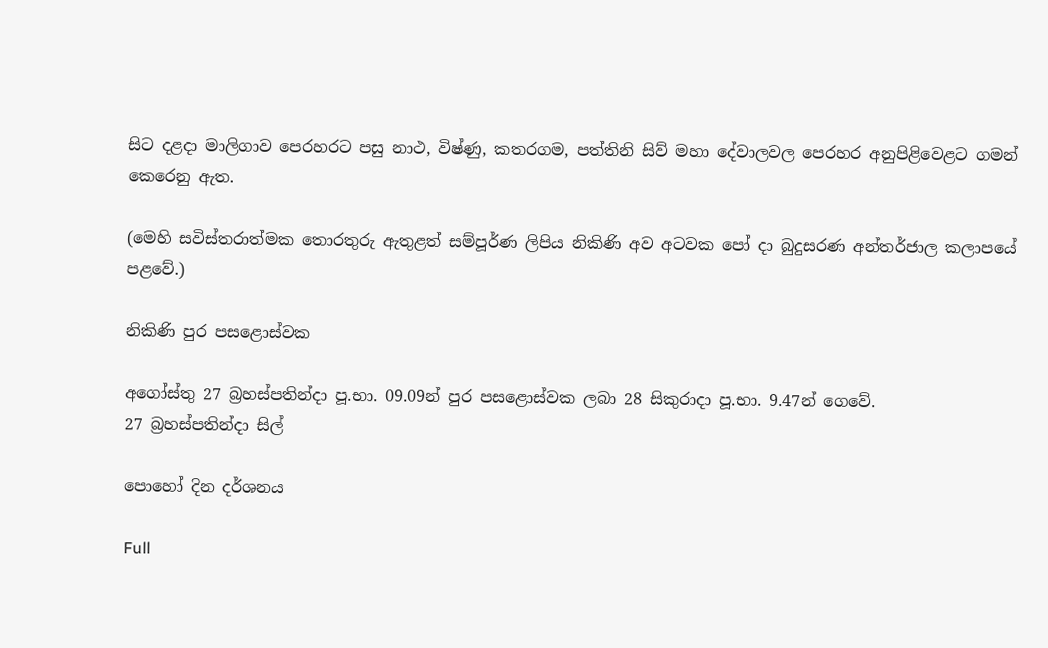සිට දළදා මාලිගාව පෙරහරට පසු නාථ, විෂ්ණු, කතරගම, පත්තිනි සිව් මහා දේවාලවල පෙරහර අනුපිළිවෙළට ගමන් කෙරෙනු ඇත.

(මෙහි සවිස්තරාත්මක තොරතුරු ඇතුළත් සම්පූර්ණ ලිපිය නිකිණි අව අටවක පෝ දා බුදුසරණ අන්තර්ජාල කලාපයේ පළවේ.)

නිකිණි පුර පසළොස්වක

අගෝස්තු 27 බ්‍රහස්පතින්දා පූ.භා. 09.09න් පුර පසළොස්වක ලබා 28 සිකුරාදා පූ.භා. 9.47න් ගෙවේ.
27 බ්‍රහස්පතින්දා සිල්

පොහෝ දින දර්ශනය

Full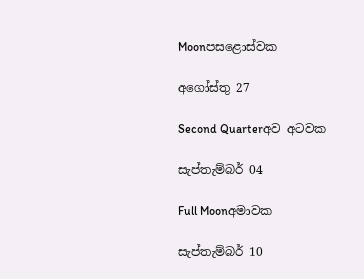Moonපසළොස්වක

අගෝස්තු 27

Second Quarterඅව අටවක

සැප්තැම්බර් 04

Full Moonඅමාවක

සැප්තැම්බර් 10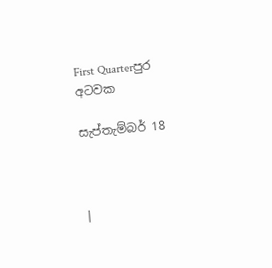First Quarterපුර අටවක

සැප්තැම්බර් 18



|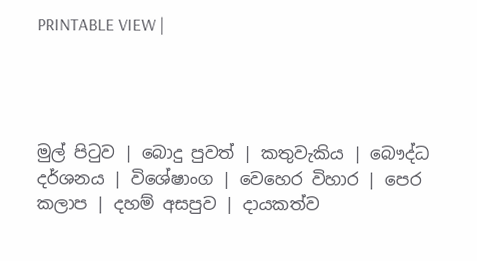PRINTABLE VIEW |




මුල් පිටුව | බොදු පුවත් | කතුවැකිය | බෞද්ධ දර්ශනය | විශේෂාංග | වෙහෙර විහාර | පෙර කලාප | දහම් අසපුව | දායකත්ව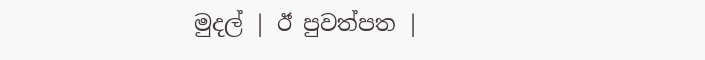මුදල් | ඊ පුවත්පත |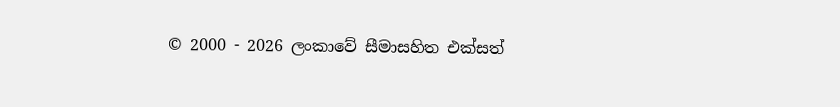© 2000 - 2026 ලංකාවේ සීමාසහිත එක්සත්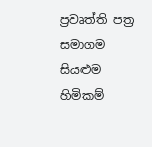ප්‍රවෘත්ති පත්‍ර සමාගම
සියළුම හිමිකම්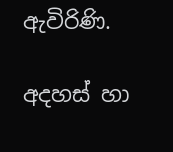ඇවිරිණි.

අදහස් හා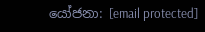යෝජනා: [email protected]